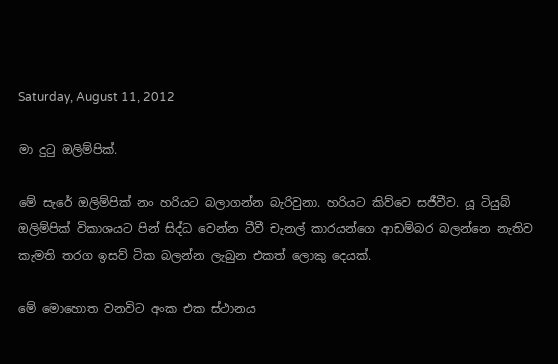Saturday, August 11, 2012

මා දුටු ඔලිම්පික්.

මේ සැරේ ඔලිම්පික් නං හරියට බලාගන්න බැරිවුනා. හරියට කිව්වෙ සජීවීව. යූ ටියුබ් ඔලිම්පික් විකාශයට පින් සිද්ධ වෙන්න ටීවී චැනල් කාරයන්ගෙ ආඩම්බර බලන්නෙ නැතිව කැමති තරග ඉසව් ටික බලන්න ලැබුන එකත් ලොකු දෙයක්.

මේ මොහොත වනවිට අංක එක ස්ථානය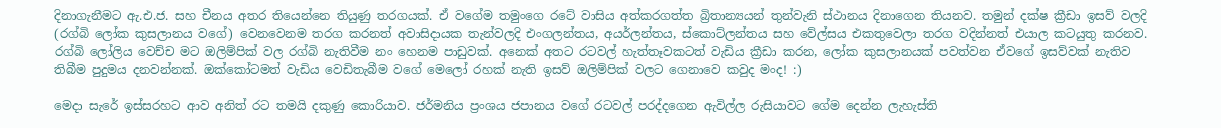දිනාගැනීමට ඇ.එ.ජ. සහ චීනය අතර තියෙන්නෙ තියුණු තරගයක්. ඒ වගේම තමුංගෙ රටේ වාසිය අත්කරගත්ත බ්‍රිතාන්‍යයන් තුන්වැනි ස්ථානය දිනාගෙන තියනව. තමුන් දක්ෂ ක්‍රීඩා ඉසව් වලදි (රග්බි ලෝක කුසලානය වගේ) වෙනවෙනම තරග කරනත් අවාසිදායක තැන්වලදි එංගලන්තය, අයර්ලන්තය, ස්කොට්ලන්තය සහ වේල්සය එකතුවෙලා තරග වදින්නත් එයාල කටයුතු කරනව. රග්බි ලෝලිය වෙච්ච මට ඔලිම්පික් වල රග්බි නැතිවීම නං හෙනම පාඩුවක්. අනෙක් අතට රටවල් හැත්තෑවකටත් වැඩිය ක්‍රීඩා කරන, ලෝක කුසලානයක් පවත්වන ඒවගේ ඉසව්වක් නැතිව තිබීම පුදුමය දනවන්නක්. ඔක්කෝටමත් වැඩිය වෙඩිතැබීම වගේ මෙලෝ රහක් නැති ඉසව් ඔලිම්පික් වලට ගෙනාවෙ කවුද මංද! :)

මෙදා සැරේ ඉස්සරහට ආව අනිත් රට තමයි දකුණු කොරියාව. ජර්මනිය ප්‍රංශය ජපානය වගේ රටවල් පරද්දගෙන ඇවිල්ල රුසියාවට ගේම දෙන්න ලැහැස්ති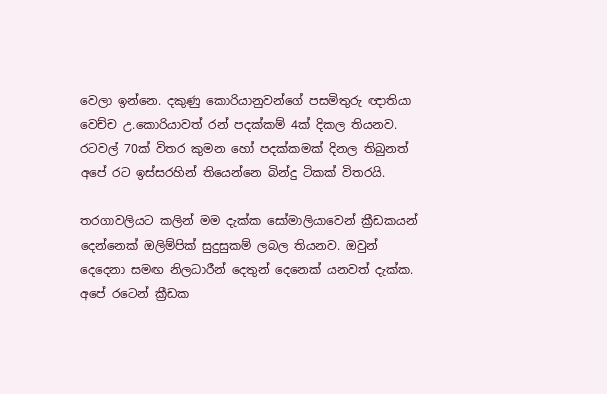වෙලා ඉන්නෙ. දකුණු කොරියානුවන්ගේ පසමිතුරු ඥාතියා වෙච්ච උ.කොරියාවත් රන් පදක්කම් 4ක් දිකල තියනව. රටවල් 70ක් විතර කුමන හෝ පදක්කමක් දිනල තිබුනත් අපේ රට ඉස්සරහින් තියෙන්නෙ බින්දු ටිකක් විතරයි.

තරගාවලියට කලින් මම දැක්ක සෝමාලි‍යාවෙන් ක්‍රීඩකයන් දෙන්නෙක් ඔලිම්පික් සුදුසුකම් ලබල තියනව. ඔවුන් දෙදෙනා සමඟ නිලධාරීන් දෙතුන් දෙනෙක් යනවත් දැක්ක. අපේ රටෙන් ක්‍රීඩක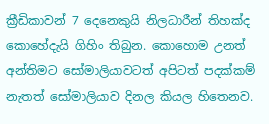ක්‍රීඩිකාවන් 7 දෙනෙකුයි නිලධාරීන් තිහක්ද කොහේදැයි ගිහිං තිබුන. කොහොම උනත් අන්තිමට සෝමාලියාවටත් අපිටත් පදක්කම් නැතත් සෝමාලියාව දිනල කියල හිතෙනව.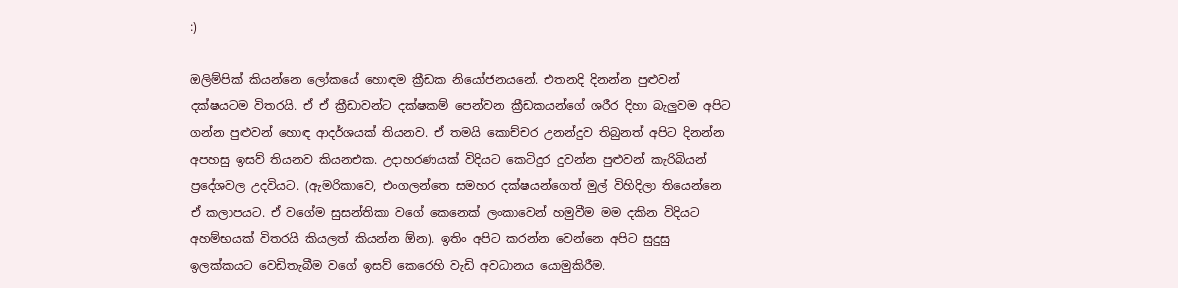:)

ඔලිම්පික් කියන්නෙ ලෝකයේ හොඳම ක්‍රීඩක නියෝජනයනේ. එතනදි දිනන්න පුළුවන් දක්ෂයටම විතරයි. ඒ ඒ ක්‍රීඩාවන්ට දක්ෂකම් පෙන්වන ක්‍රීඩකයන්ගේ ශරීර දිහා බැලුවම අපිට ගන්න පුළුවන් හොඳ ආදර්ශයක් තියනව. ඒ තමයි කොච්චර උනන්දුව තිබුනත් අපිට දිනන්න අපහසු ඉසව් තියනව කියනඑක. උදාහරණයක් විදියට කෙටිදුර දුවන්න පුළුවන් කැරිබියන් ප්‍රදේශවල උදවියට. (ඇමරිකාවෙ, එංගලන්තෙ සමහර දක්ෂයන්ගෙත් මුල් විහිදිලා තියෙන්නෙ ඒ කලාපයට. ඒ වගේම සුසන්තිකා වගේ කෙනෙක් ලංකාවෙන් හමුවීම මම දකින විදියට අහම්භයක් විතරයි කියලත් කියන්න ඕන). ඉතිං අපිට කරන්න වෙන්නෙ අපිට සුදුසු ඉලක්කයට වෙඩිතැබීම වගේ ඉසව් කෙරෙහි වැඩි අවධානය යොමුකිරීම.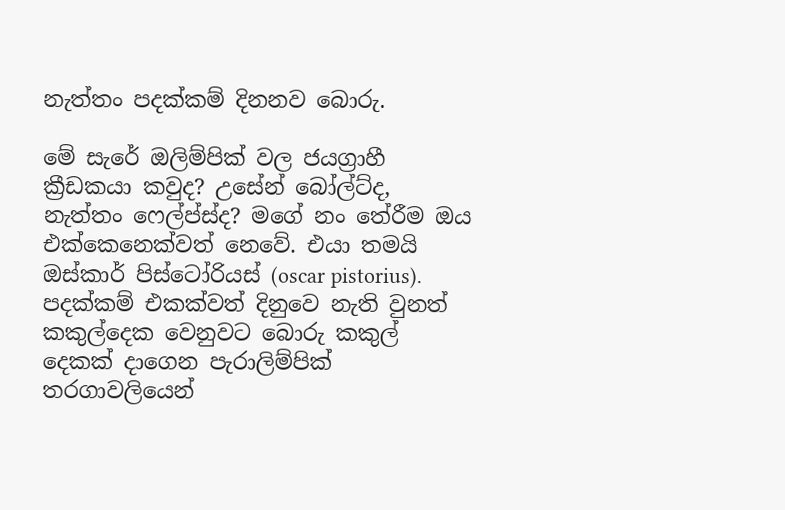නැත්තං පදක්කම් දිනනව බොරු.

මේ සැරේ ඔලිම්පික් වල ජයග්‍රාහී ක්‍රීඩකයා කවුද? උසේන් බෝල්ට්ද, නැත්තං ෆෙල්ප්ස්ද? මගේ නං තේරීම ඔය එක්කෙනෙක්වත් නෙවේ. එයා තමයි ඔස්කාර් පිස්ටෝරියස් (oscar pistorius). පදක්කම් එකක්වත් දිනුවෙ නැති වුනත් කකුල්දෙක වෙනුවට බොරු කකුල් දෙකක් දාගෙන පැරාලිම්පික් තරගාවලියෙන්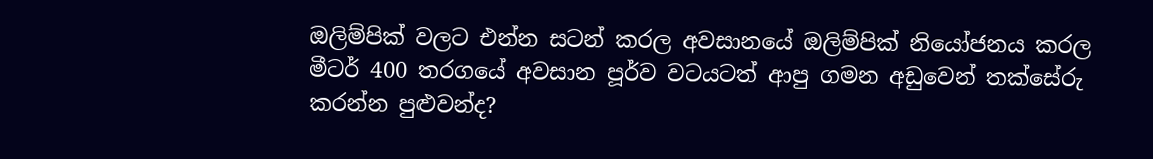ඔලිම්පික් වලට එන්න සටන් කරල අවසානයේ ඔලිම්පික් නියෝජනය කරල මීටර් 400 තරගයේ අවසාන පූර්ව වටයටත් ආපු ගමන අඩුවෙන් තක්සේරු කරන්න පුළුවන්ද?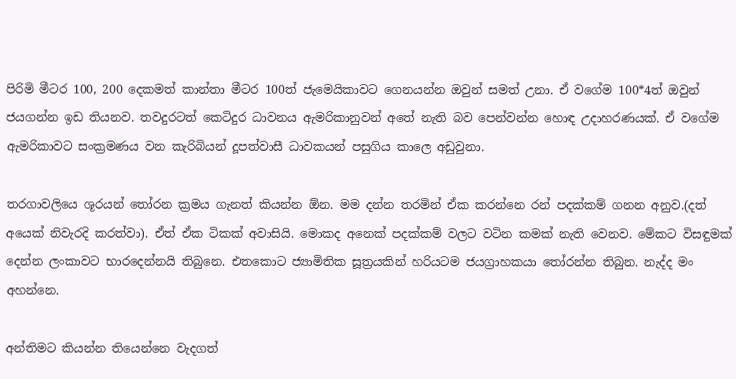පිරිමි මීටර 100, 200 දෙකමත් කාන්තා මීටර 100ත් ජැමෙයිකාවට ගෙනයන්න ඔවුන් සමත් උනා. ඒ වගේම 100*4ත් ඔවුන් ජයගන්න ඉඩ තියනව. තවදුරටත් කෙටිදුර ධාවනය ඇමරිකානුවන් අතේ නැති බව පෙන්වන්න හොඳ උදාහරණයක්. ඒ වගේම ඇමරිකාවට සංක්‍රමණය වන කැරිබියන් දූපත්වාසී ධාවකයන් පසුගිය කාලෙ අඩුවුනා.

තරගාවලියෙ ශූරයන් තෝරන ක්‍රමය ගැනත් කියන්න ඕන. මම දන්න තරමින් ඒක කරන්නෙ රන් පදක්කම් ගනන අනුව.(දත් අයෙක් නිවැරදි කරත්වා). ඒත් ඒක ටිකක් අවාසියි. මොකද අනෙක් පදක්කම් වලට වටින කමක් නැති වෙනව. මේකට විසඳුමක් දෙන්න ලංකාවට භාරදෙන්නයි තිබුනෙ. එතකොට ජ්‍යාමිතික සූත්‍රයකින් හරියටම ජයග්‍රාහකයා තෝරන්න තිබුන. නැද්ද මං අහන්නෙ.

අන්තිමට කියන්න තියෙන්නෙ වැදගත්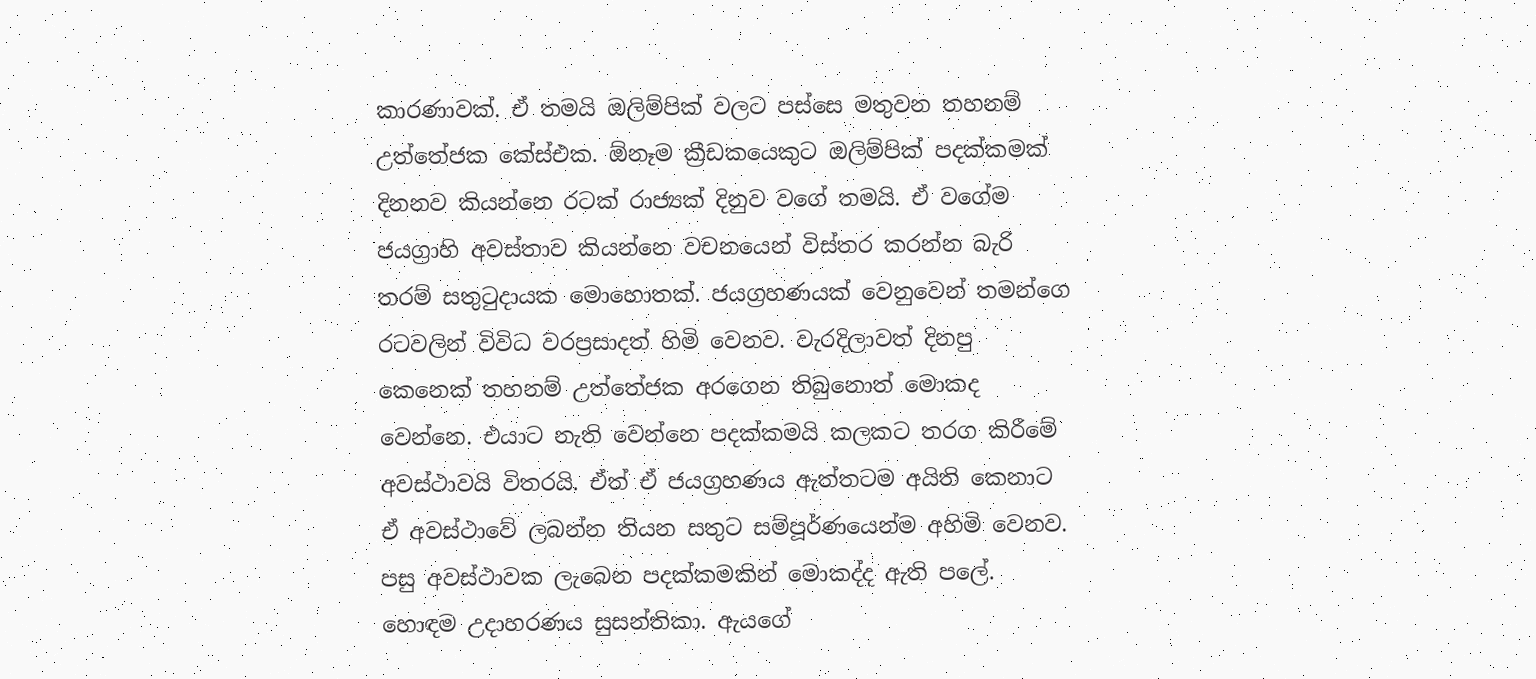කාරණාවක්. ඒ තමයි ඔලිම්පික් වලට පස්සෙ මතුවන තහනම් උත්තේජක කේස්එක. ඕනෑම ක්‍රීඩකයෙකුට ඔලිම්පික් පදක්කමක් දිනනව කියන්නෙ රටක් රාජ්‍යක් දිනුව වගේ තමයි. ඒ වගේම ජයග්‍රාහි අවස්තාව කියන්නෙ වචනයෙන් විස්තර කරන්න බැරි තරම් සතුටුදායක මොහොතක්. ජයග්‍රහණයක් වෙනුවෙන් තමන්ගෙ රටවලින් විවිධ වරප්‍රසාදත් හිමි වෙනව. වැරදිලාවත් දිනපු කෙනෙක් තහනම් උත්තේජක අරගෙන තිබුනොත් මොකද වෙන්නෙ. එයාට නැති වෙන්නෙ පදක්කමයි කලකට තරග කිරීමේ අවස්ථාවයි විතරයි. ඒත් ඒ ජයග්‍රහණය ඇත්තටම අයිති කෙනාට ඒ අවස්ථාවේ ලබන්න තියන සතුට සම්පූර්ණයෙන්ම අහිමි වෙනව. පසු අවස්ථාවක ලැබෙන පදක්කමකින් මොකද්ද ඇති පලේ. හොඳම උදාහරණය සුසන්තිකා. ඇය‍ගේ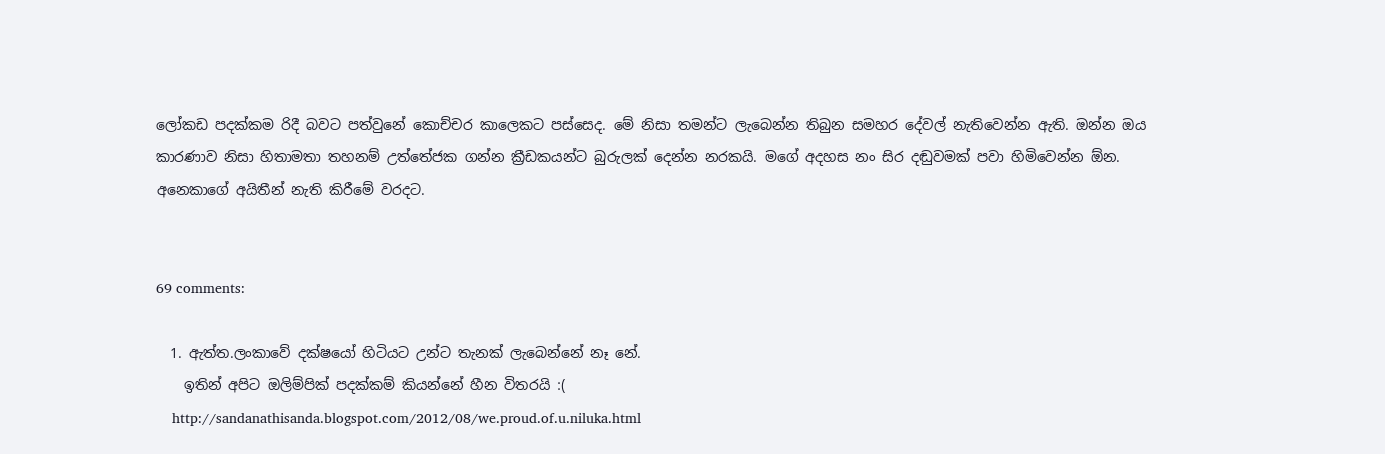ලෝකඩ පදක්කම රිදී බවට පත්වුනේ කොච්චර කාලෙකට පස්සෙද. මේ නිසා තමන්ට ලැබෙන්න තිබුන සමහර දේවල් නැතිවෙන්න ඇති. ඔන්න ඔය කාරණාව නිසා හිතාමතා තහනම් උත්තේජක ගන්න ක්‍රීඩකයන්ට බුරුලක් දෙන්න නරකයි. මගේ අදහස නං සිර දඬුවමක් පවා හිමිවෙන්න ඕන. අනෙකාගේ අයිතීන් නැති කිරීමේ වරදට.


69 comments:

  1. ඇත්ත.ලංකාවේ දක්ෂයෝ හිටියට උන්ට තැනක් ලැබෙන්නේ නෑ නේ.
    ඉතින් අපිට ඔලිම්පික් පදක්කම් කියන්නේ හීන විතරයි :(
    http://sandanathisanda.blogspot.com/2012/08/we.proud.of.u.niluka.html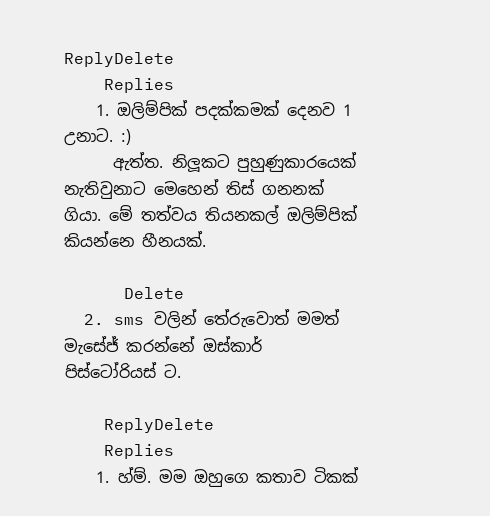ReplyDelete
    Replies
    1. ඔලිම්පික් පදක්කමක් දෙනව 1 උනාට. :)
      ඇත්ත. නිලූකට පුහුණුකාරයෙක් නැතිවුනාට මෙහෙන් තිස් ගනනක් ගියා. මේ තත්වය තියනකල් ඔලිම්පික් කියන්නෙ හීනයක්.

      Delete
  2. sms වලින් තේරුවොත් මමත් මැසේජ් කරන්නේ ඔස්කාර් පිස්ටෝරියස් ට.

    ReplyDelete
    Replies
    1. හ්ම්. මම ඔහුගෙ කතාව ටිකක්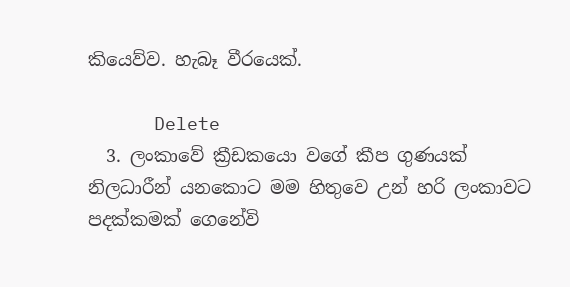කියෙව්ව. හැබෑ වීරයෙක්.

      Delete
  3. ලංකාවේ ක්‍රීඩකයො වගේ කීප ගුණයක් නිලධාරීන් යනකොට මම හිතුවෙ උන් හරි ලංකාවට පදක්කමක් ගෙනේවි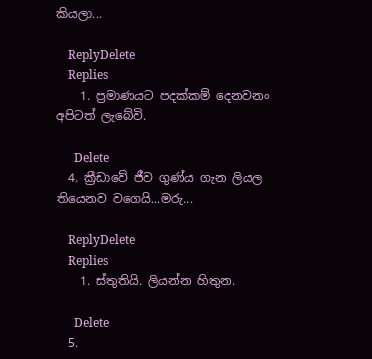කියලා...

    ReplyDelete
    Replies
    1. ප්‍රමාණයට පදක්කම් දෙනවනං අපිටත් ලැබේවි.

      Delete
  4. ක්‍රීඩාවේ ජීව ගුණ්ය ගැන ලියල තියෙනව වගෙයි...මරු...

    ReplyDelete
    Replies
    1. ස්තුතියි. ලියන්න හිතුන.

      Delete
  5.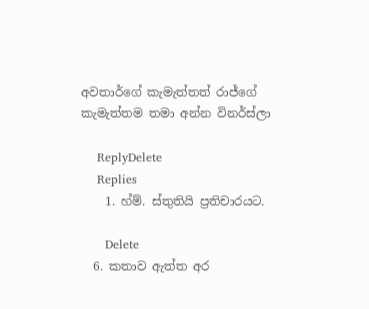අවතාර්ගේ කැමැත්තත් රාජ්ගේ කැමැත්තම තමා අන්න විනර්ස්ලා

    ReplyDelete
    Replies
    1. හ්ම්. ස්තුතියි ප්‍රතිචාරයට.

      Delete
  6. කතාව ඇත්ත අර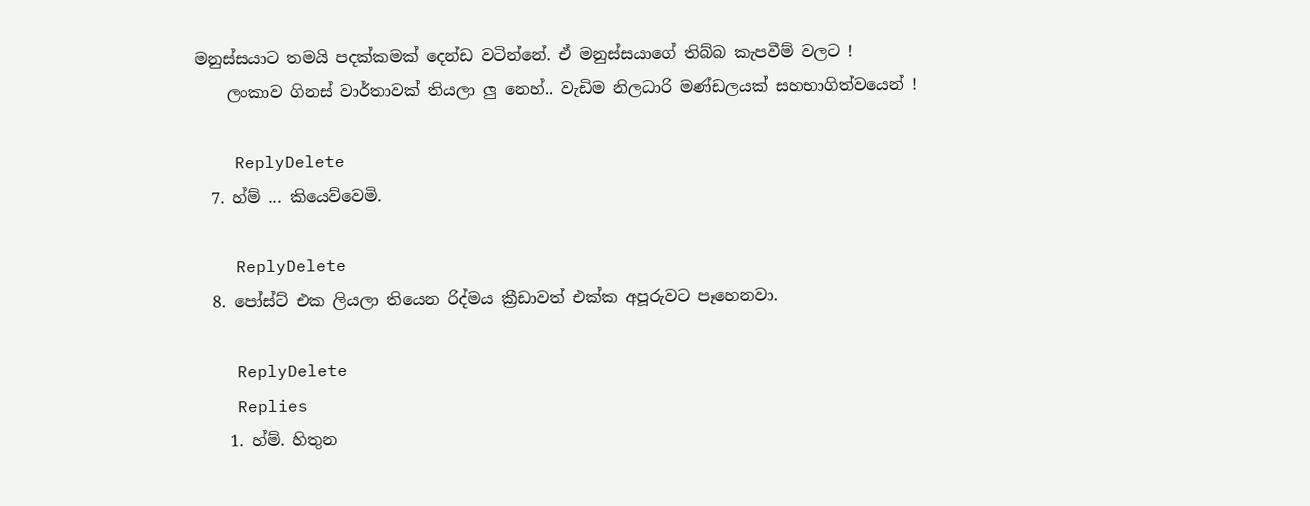මනුස්සයාට තමයි පදක්කමක් දෙන්ඩ වටින්නේ. ඒ මනුස්සයාගේ තිබ්බ කැපවීම් වලට !
    ලංකාව ගිනස් වාර්තාවක් තියලා ලු නෙහ්.. වැඩිම නිලධාරි මණ්ඩලයක් සහභාගිත්වයෙන් !

    ReplyDelete
  7. හ්ම් ... කියෙව්වෙමි.

    ReplyDelete
  8. පෝස්ට් එක ලියලා තියෙන රිද්මය ක්‍රීඩාවත් එක්ක අපූරුවට පෑහෙනවා.

    ReplyDelete
    Replies
    1. හ්ම්. හිතුන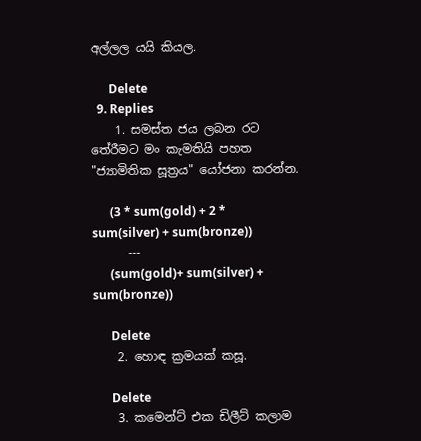අල්ලල යයි කියල.

      Delete
  9. Replies
    1. සමස්ත ජය ලබන රට තේරීමට මං කැමතියි පහත "ජ්‍යාමිතික සූත්‍රය" යෝජනා කරන්න.

      (3 * sum(gold) + 2 * sum(silver) + sum(bronze))
      ---
      (sum(gold)+ sum(silver) + sum(bronze))

      Delete
    2. හොඳ ක්‍රමයක් කසූ.

      Delete
    3. කමෙන්ට් එක ඩිලීට් කලාම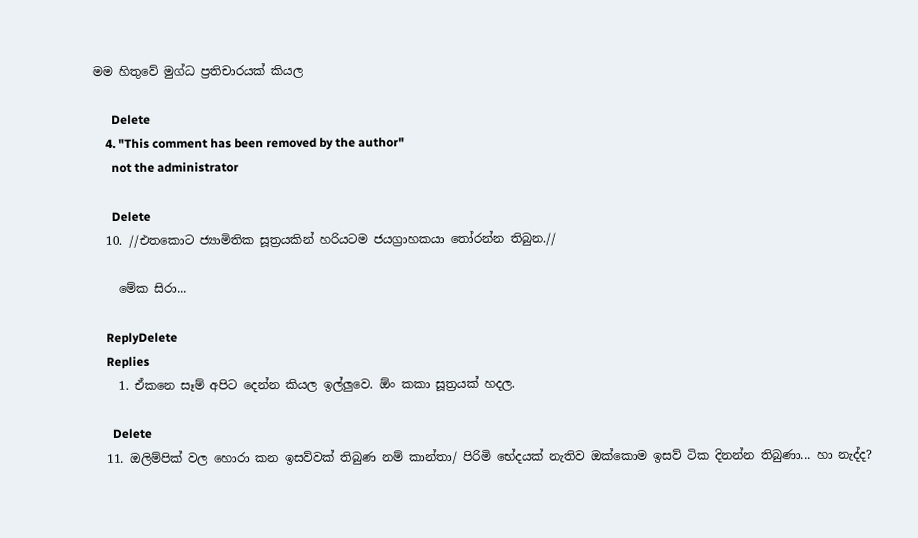මම හිතුවේ මුග්ධ ප්‍රතිචාරයක් කියල

      Delete
    4. "This comment has been removed by the author"
      not the administrator

      Delete
  10. //එතකොට ජ්‍යාමිතික සූත්‍රයකින් හරියටම ජයග්‍රාහකයා තෝරන්න තිබුන.//

    මේක සිරා...

    ReplyDelete
    Replies
    1. ඒකනෙ සෑම් අපිට දෙන්න කියල ඉල්ලුවෙ. ඕං කකා සූත්‍රයක් හදල.

      Delete
  11. ඔලිම්පික් වල හොරා කන ඉසව්වක් තිබුණ නම් කාන්තා/ පිරිමි භේදයක් නැතිව ඔක්කොම ඉසව් ටික දිනන්න තිබුණා... හා නැද්ද?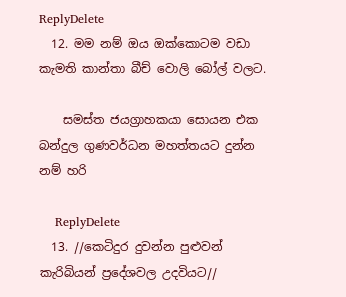ReplyDelete
  12. මම නම් ඔය ඔක්කොටම වඩා කැමති කාන්තා බීච් වොලි බෝල් වලට.

    සමස්ත ජයග්‍රාහකයා සොයන එක බන්දුල ගුණවර්ධන මහත්තයට දුන්න නම් හරි

    ReplyDelete
  13. //කෙටිදුර දුවන්න පුළුවන් කැරිබියන් ප්‍රදේශවල උදවියට//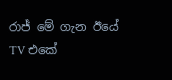රාජ් මේ ගැන ඊයේ TV එකේ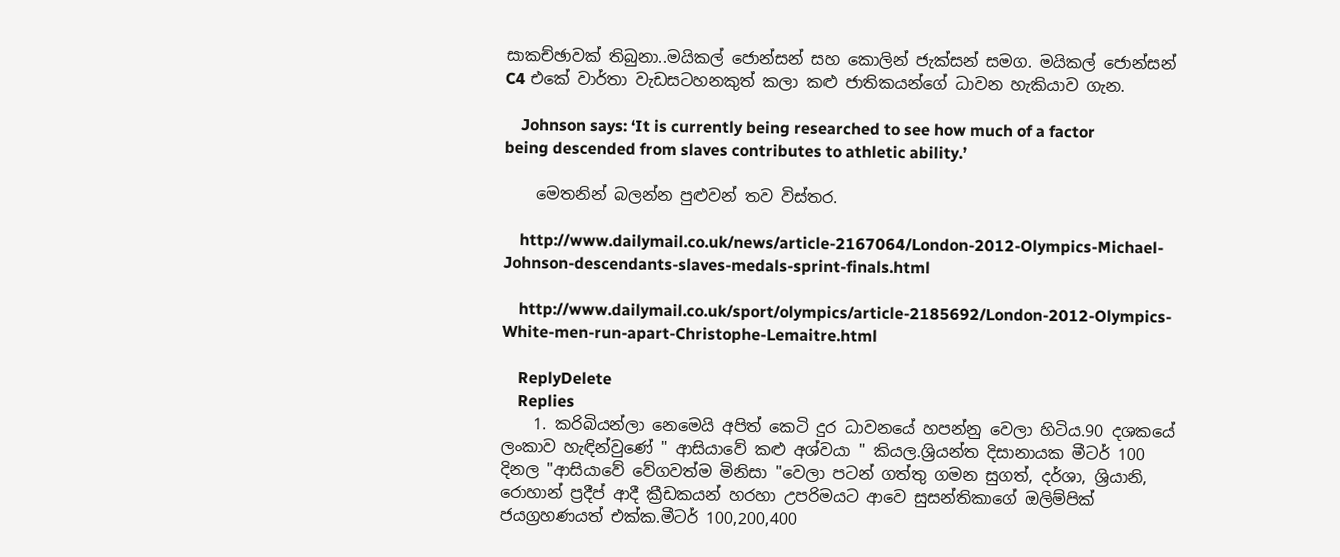සාකච්ඡාවක් තිබුනා..මයිකල් ජොන්සන් සහ කොලින් ජැක්සන් සමග. මයිකල් ජොන්සන් C4 එකේ වාර්තා වැඩසටහනකුත් කලා කළු ජාතිකයන්ගේ ධාවන හැකියාව ගැන.

    Johnson says: ‘It is currently being researched to see how much of a factor being descended from slaves contributes to athletic ability.’

    මෙතනින් බලන්න පුළුවන් තව විස්තර.

    http://www.dailymail.co.uk/news/article-2167064/London-2012-Olympics-Michael-Johnson-descendants-slaves-medals-sprint-finals.html

    http://www.dailymail.co.uk/sport/olympics/article-2185692/London-2012-Olympics-White-men-run-apart-Christophe-Lemaitre.html

    ReplyDelete
    Replies
    1. කරිබියන්ලා නෙමෙයි අපිත් කෙටි දුර ධාවනයේ හපන්නු වෙලා හිටිය.90 දශකයේ ලංකාව හැඳින්වුණේ " ආසියාවේ කළු අශ්වයා " කියල.ශ්‍රියන්ත දිසානායක මීටර් 100 දිනල "ආසියාවේ වේගවත්ම මිනිසා "වෙලා පටන් ගත්තු ගමන සුගත්, දර්ශා, ශ්‍රියානි, රොහාන් ප්‍රදීප් ආදී ක්‍රීඩකයන් හරහා උපරිමයට ආවෙ සුසන්තිකාගේ ඔලිම්පික් ජයග්‍රහණයත් එක්ක.මීටර් 100,200,400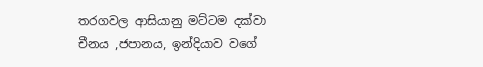තරගවල ආසියානු මට්ටම දක්වා චීනය ,ජපානය, ඉන්දියාව වගේ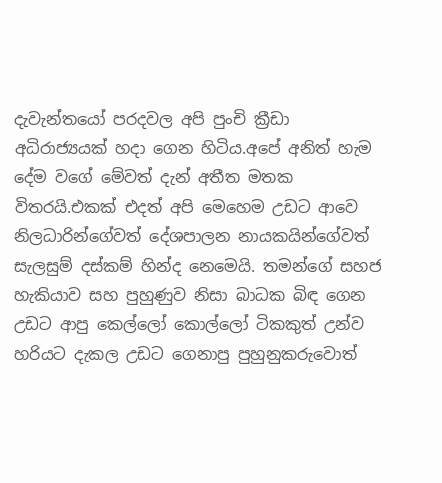දැවැන්තයෝ පරදවල අපි පුංචි ක්‍රීඩා අධිරාජ්‍යයක් හදා ගෙන හිටිය.අපේ අනිත් හැම දේම වගේ මේවත් දැන් අතීත මතක විතරයි.එකක් එදත් අපි මෙහෙම උඩට ආවෙ නිලධාරින්ගේවත් දේශපාලන නායකයින්ගේවත් සැලසුම් දස්කම් හින්ද නෙමෙයි. තමන්ගේ සහජ හැකියාව සහ පුහුණුව නිසා බාධක බිඳ ගෙන උඩට ආපු කෙල්ලෝ කොල්ලෝ ටිකකුත් උන්ව හරියට දැකල උඩට ගෙනාපු පුහුනුකරුවොත්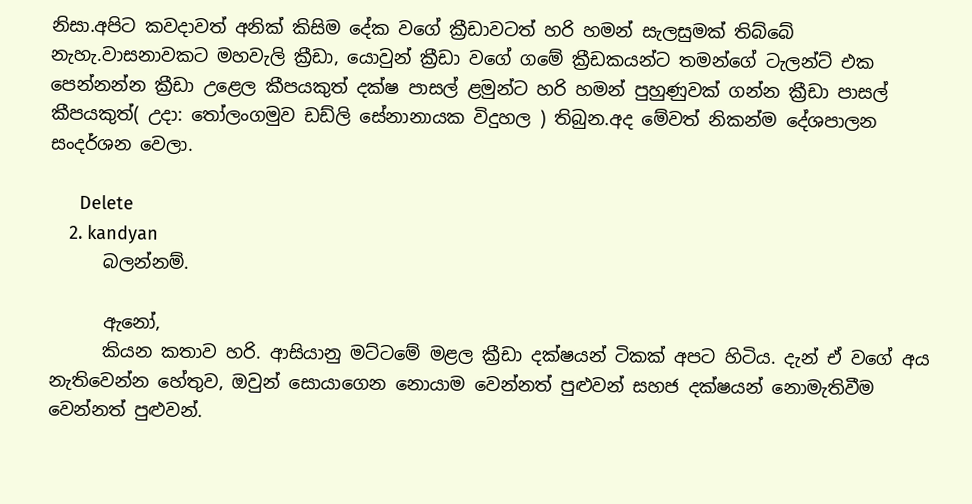නිසා.අපිට කවදාවත් අනික් කිසිම දේක වගේ ක්‍රීඩාවටත් හරි හමන් සැලසුමක් තිබ්බේ නැහැ.වාසනාවකට මහවැලි ක්‍රීඩා, යොවුන් ක්‍රීඩා වගේ ගමේ ක්‍රීඩකයන්ට තමන්ගේ ටැලන්ට් එක පෙන්නන්න ක්‍රීඩා උළෙල කීපයකුත් දක්ෂ පාසල් ළමුන්ට හරි හමන් පුහුණුවක් ගන්න ක්‍රීඩා පාසල් කීපයකුත්( උදා: තෝලංගමුව ඩඩ්ලි සේනානායක විදුහල ) තිබුන.අද මේවත් නිකන්ම දේශපාලන සංදර්ශන වෙලා.

      Delete
    2. kandyan
      බලන්නම්.

      ඇනෝ,
      කියන කතාව හරි. ආසියානු මට්ටමේ මළල ක්‍රීඩා දක්ෂයන් ටිකක් අප‍ට හිටිය. දැන් ඒ වගේ අය නැතිවෙන්න හේතුව, ඔවුන් සොයාගෙන නොයාම වෙන්නත් පුළුවන් සහජ දක්ෂයන් නොමැතිවීම වෙන්නත් පුළුවන්.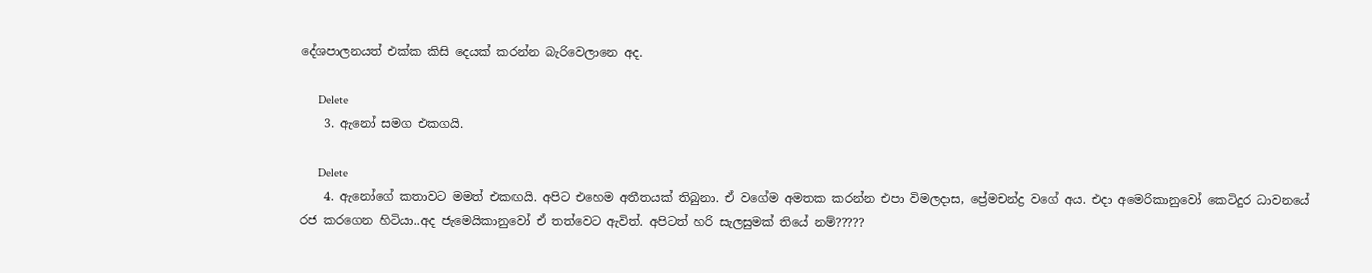දේශපාලනයත් එක්ක කිසි දෙයක් කරන්න බැරිවෙලානෙ අද.

      Delete
    3. ඇනෝ සමග එකගයි.

      Delete
    4. ඇනෝගේ කතාවට මමත් එකඟයි. අපිට එහෙම අතීතයක් තිබුනා. ඒ වගේම අමතක කරන්න එපා විමලදාස, ප්‍රේමචන්ද්‍ර වගේ අය. එදා අමෙරිකානුවෝ කෙටිදුර ධාවනයේ රජ කරගෙන හිටියා..අද ජැමෙයිකානුවෝ ඒ තත්වෙට ඇවිත්. අපිටත් හරි සැලසුමක් තියේ නම්?????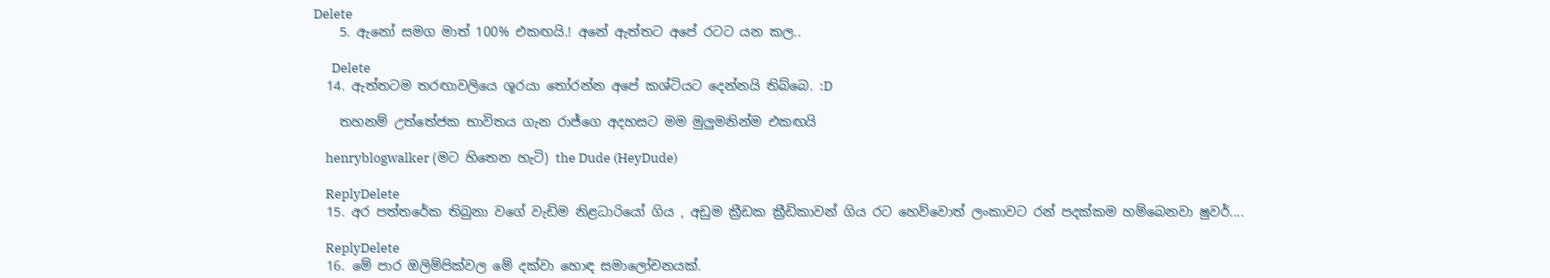Delete
    5. ඇනෝ සමග මාත් 100% එකඟයි.! අනේ ඇත්තට අපේ රටට යන කල..

      Delete
  14. ඇත්තටම තරඟාවලියෙ ශූරයා ‍තෝරන්න අපේ කශ්ටියට දෙන්නයි තිබ්බෙ. :D

    තහනම් උත්තේජක භාවිතය ගැන රාජ්ගෙ අදහසට මම මුලුමනින්ම එකඟයි

    henryblogwalker (මට හිතෙන හැටි) the Dude (HeyDude)

    ReplyDelete
  15. අර පත්තරේක තිබුනා වගේ වැඩිම නිළධාරියෝ ගිය , අඩුම ක්‍රීඩක ක්‍රීඩිකාවන් ගිය රට හෙව්වොත් ලංකාවට රන් පදක්කම හම්බෙනවා ෂුවර්....

    ReplyDelete
  16. මේ පාර ඔලිම්පික්වල මේ දක්වා හොඳ සමාලෝචනයක්.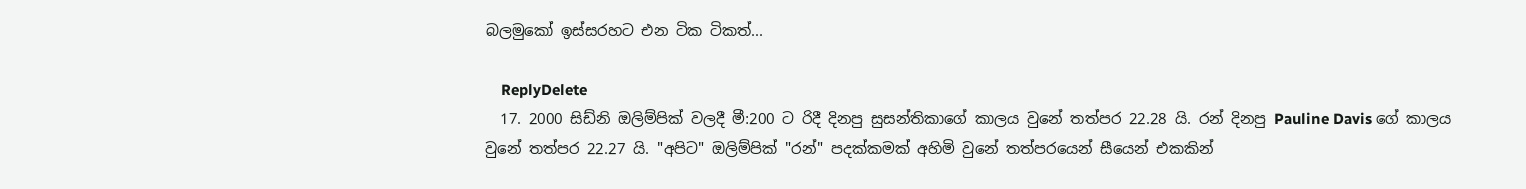බලමුකෝ ඉස්සරහට එන ටික ටිකත්...

    ReplyDelete
  17. 2000 සිඩ්නි ඔලිම්පික් වලදී මී:200 ට රිදී දිනපු සුසන්තිකාගේ කාලය වුනේ තත්පර 22.28 යි. රන් දිනපු Pauline Davis ගේ කාලය වුනේ තත්පර 22.27 යි. "අපිට" ඔලිම්පික් "රන්" පදක්කමක් අහිමි වුනේ තත්පරයෙන් සීයෙන් එකකින්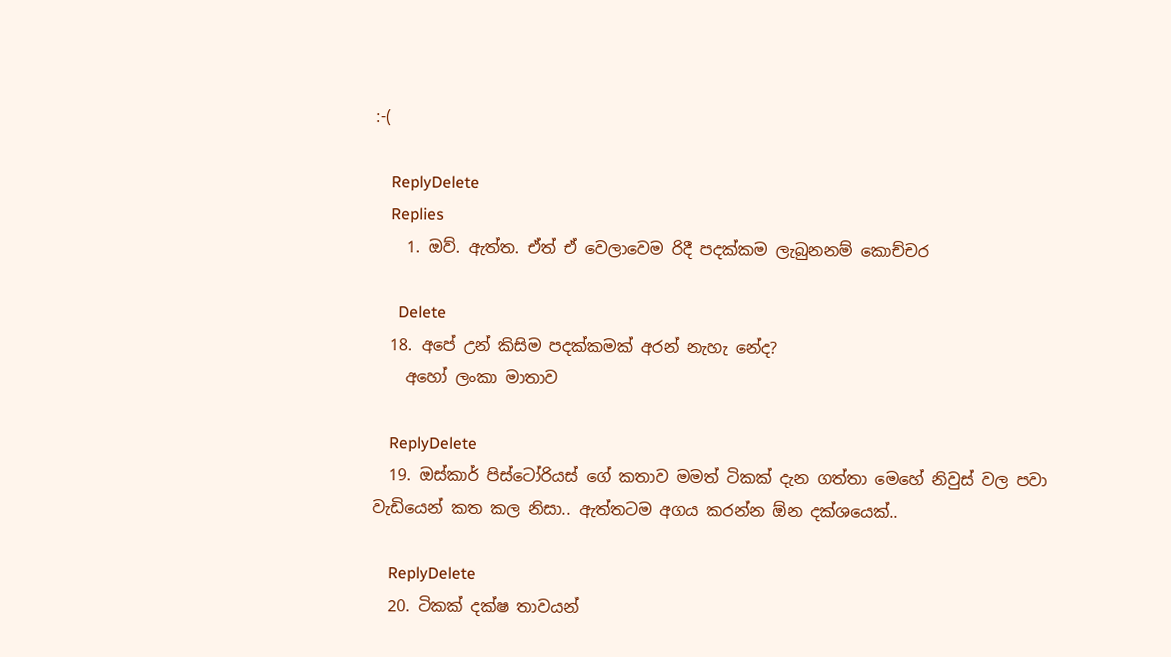:-(

    ReplyDelete
    Replies
    1. ඔව්. ඇත්ත. ඒත් ඒ වෙලාවෙම රිදී පදක්කම ලැබුනනම් කොච්චර

      Delete
  18. අපේ උන් කිසිම පදක්කමක් අරන් නැහැ නේද?
    අහෝ ලංකා මාතාව

    ReplyDelete
  19. ඔස්කාර් පිස්ටෝරියස් ගේ කතාව මමත් ටිකක් දැන ගත්තා මෙහේ නිවුස් වල පවා වැඩියෙන් කත කල නිසා.. ඇත්තටම අගය කරන්න ඕන දක්ශයෙක්..

    ReplyDelete
  20. ටිකක් දක්ෂ තාවයන්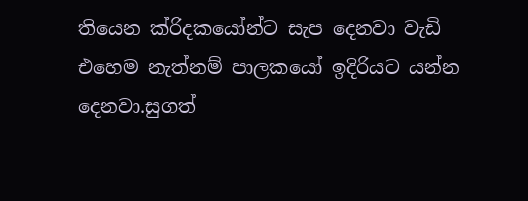තියෙන ක්රිදකයෝන්ට සැප දෙනවා වැඩි එහෙම නැත්නම් පාලකයෝ ඉදිරියට යන්න දෙනවා.සුගත්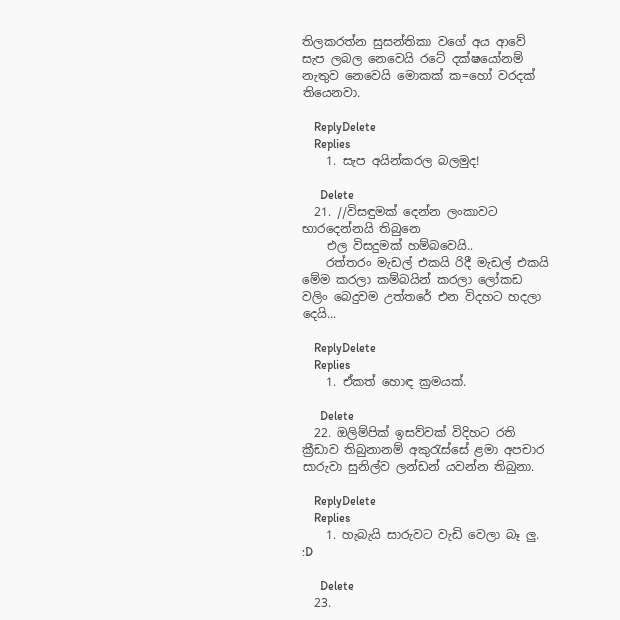තිලකරත්න සුසන්තිකා වගේ අය ආවේ සැප ලබල නෙවෙයි රටේ දක්ෂයෝනම් නැතුව නෙවෙයි මොකක් ක=හෝ වරදක් තියෙනවා.

    ReplyDelete
    Replies
    1. සැප අයින්කරල බලමුද!

      Delete
  21. //විසඳුමක් දෙන්න ලංකාවට භාරදෙන්නයි තිබුනෙ
    එල විසදුමක් හම්බවෙයි..
    රත්තරං මැඩල් එකයි රිදී මැඩල් එකයි මේම කරලා කම්බයින් කරලා ලෝකඩ වලිං බෙදුවම උත්තරේ එන විදහට හදලා දෙයි...

    ReplyDelete
    Replies
    1. ඒකත් හොඳ ක්‍රමයක්.

      Delete
  22. ඔලිම්පික් ඉසව්වක් විදිහට රති ක්‍රීඩාව තිබුනානම් අකුරැස්සේ ළමා අපචාර සාරුවා සුනිල්ව ලන්ඩන් යවන්න තිබුනා.

    ReplyDelete
    Replies
    1. හැබැයි සාරුවට වැඩි වෙලා බෑ ලු. :D

      Delete
  23.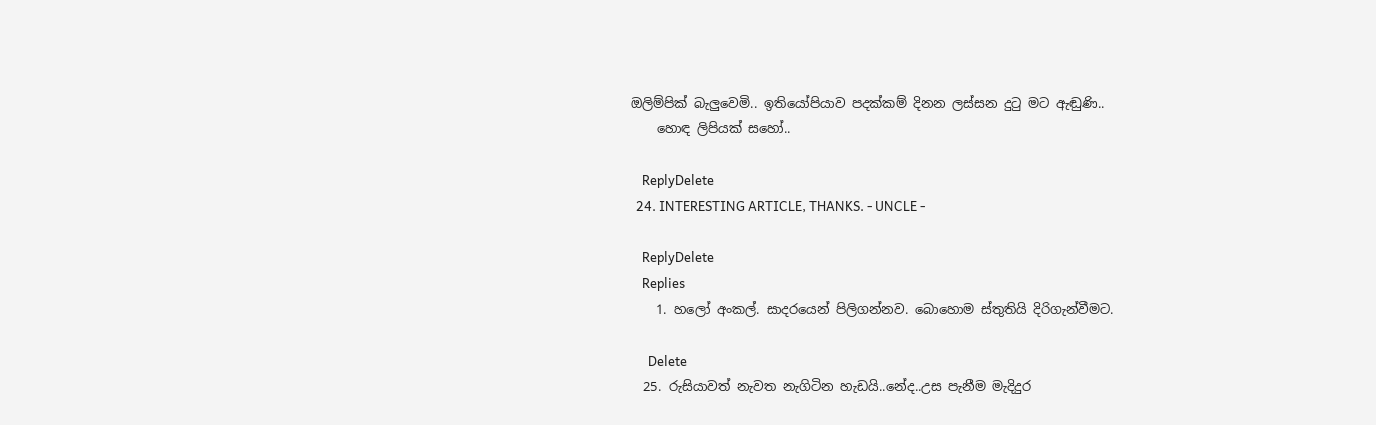ඔලිම්පික් බැලුවෙමි.. ඉතියෝපියාව පදක්කම් දිනන ලස්සන දුටු මට ඇඬුණි..
    හොඳ ලිපියක් සහෝ..

    ReplyDelete
  24. INTERESTING ARTICLE, THANKS. - UNCLE -

    ReplyDelete
    Replies
    1. හලෝ අංකල්. සාදරයෙන් පිලිගන්නව. බොහොම ස්තුතියි ‍දිරිගැන්වීමට.

      Delete
  25. රුසියාවත් නැවත නැගිටින හැඩයි..නේද..උස පැනීම මැදිදුර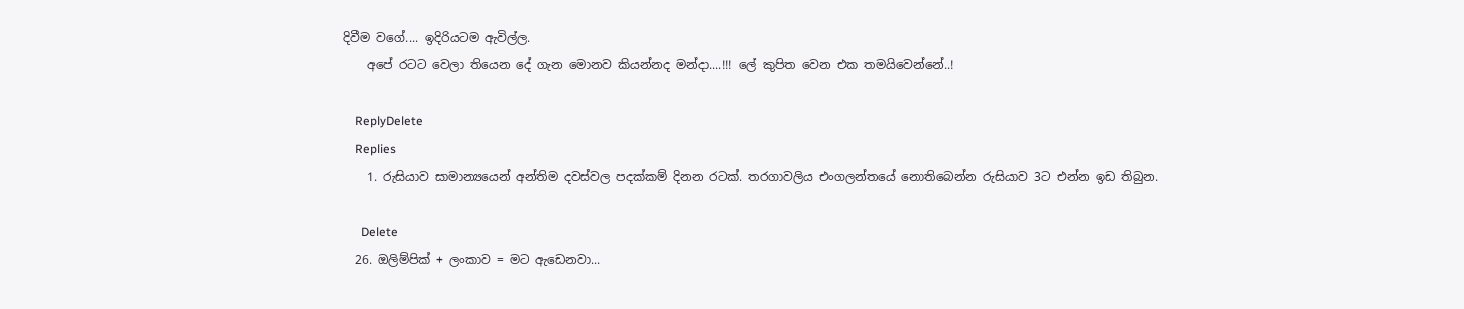දිවීම වගේ.... ඉදිරියටම ඇවිල්ල.
    අපේ රටට වෙලා තියෙන දේ ගැන මොනව කියන්නද මන්දා....!!! ලේ කුපිත වෙන එක තමයිවෙන්නේ..!

    ReplyDelete
    Replies
    1. රුසියාව සාමාන්‍යයෙන් අන්තිම දවස්වල පදක්කම් දිනන රටක්. තරගාවලිය එංගලන්තයේ නොතිබෙන්න රුසියාව 3ට එන්න ඉඩ තිබුන.

      Delete
  26. ඔලිම්පික් + ලංකාව = මට ඇඩෙනවා...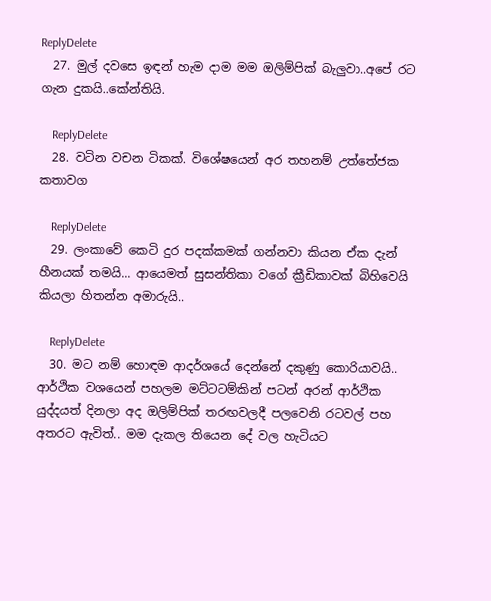ReplyDelete
  27. මුල් දවසෙ ඉඳන් හැම දාම මම ඔලිම්පික් බැලුවා..අපේ රට ගැන දුකයි..කේන්තියි.

    ReplyDelete
  28. වටින වචන ටිකක්. විශේෂයෙන් අර තහනම් උත්තේජක කතාවග

    ReplyDelete
  29. ලංකාවේ කෙටි දුර පදක්කමක් ගන්නවා කියන ඒක දැන් හීනයක් තමයි... ආයෙමත් සුසන්තිකා වගේ ක්‍රීඩිකාවක් බිහිවෙයි කියලා හිතන්න අමාරුයි..

    ReplyDelete
  30. මට නම් හොඳම ආදර්ශයේ දෙන්නේ දකුණු කොරියාවයි.. ආර්ථික වශයෙන් පහලම මට්ටටම්කින් පටන් අරන් ආර්ථික යුද්දයත් දිනලා අද ඔලිම්පික් තරඟවලදී පලවෙනි රටවල් පහ අතරට ඇවිත්.. මම දැකල තියෙන දේ වල හැටියට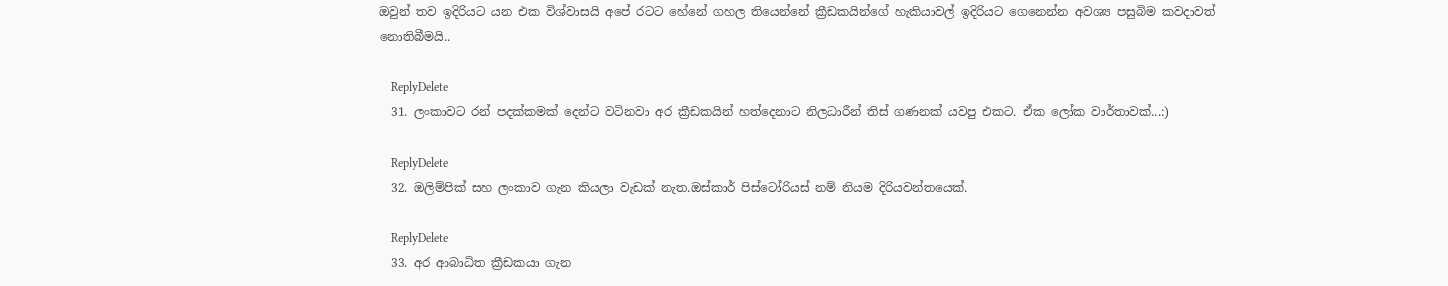ඔවුන් තව ඉදිරියට යන එක විශ්වාසයි අපේ රටට හේනේ ගහල තියෙන්නේ ක්‍රීඩකයින්ගේ හැකියාවල් ඉදිරියට ගෙනෙන්න අවශ්‍ය පසුබිම කවදාවත් නොතිබීමයි..

    ReplyDelete
  31. ලංකාවට රන් පදක්කමක් දෙන්ට වටිනවා අර ක්‍රීඩකයින් හත්දෙනාට නිලධාරීන් තිස් ගණනක් යවපු එකට. ඒක ලෝක වාර්තාවක්...:)

    ReplyDelete
  32. ඔලිම්පික් සහ ලංකාව ගැන කියලා වැඩක් නැත.ඔස්කාර් පිස්ටෝරියස් නම් නියම දිරියවන්තයෙක්.

    ReplyDelete
  33. අර ආබාධිත ක්‍රීඩකයා ගැන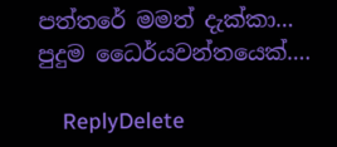පත්තරේ මමත් දැක්කා... පුදුම ධෛර්යවන්තයෙක්....

    ReplyDelete